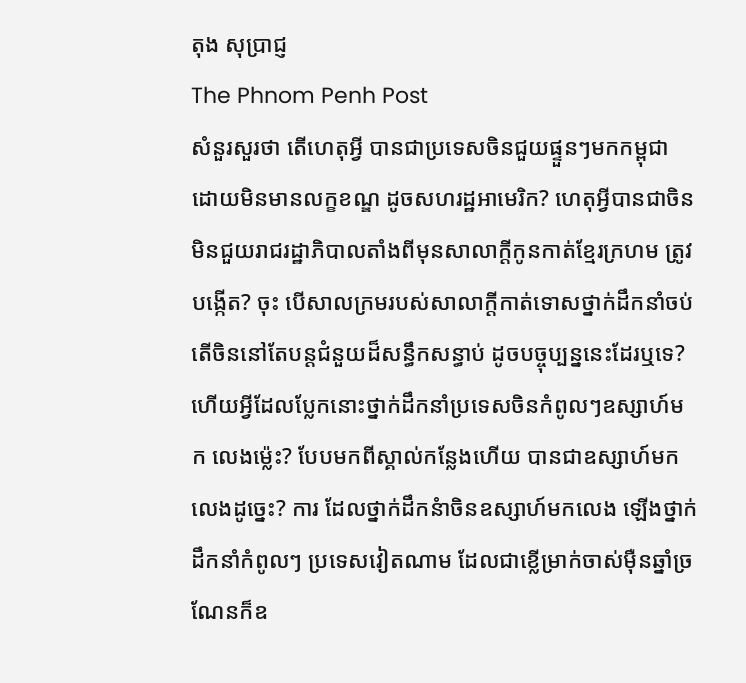តុង សុប្រាជ្ញ
The Phnom Penh Post
សំនួរសួរថា តើហេតុអ្វី បានជាប្រទេសចិនជួយផ្ទួនៗមកកម្ពុជា ដោយមិនមានលក្ខខណ្ឌ ដូចសហរដ្ឋអាមេរិក? ហេតុអ្វីបានជាចិន មិនជួយរាជរដ្ឋាភិបាលតាំងពីមុនសាលាក្តីកូនកាត់ខ្មែរក្រហម ត្រូវបង្កើត? ចុះ បើសាលក្រមរបស់សាលាក្តីកាត់ទោសថ្នាក់ដឹកនាំចប់ តើចិននៅតែបន្តជំនួយដ៏សន្ធឹកសន្ធាប់ ដូចបច្ចុប្បន្ននេះដែរឬទេ? ហើយអ្វីដែលប្លែកនោះថ្នាក់ដឹកនាំប្រទេសចិនកំពូលៗឧស្សាហ៍មក លេងម្ល៉េះ? បែបមកពីស្គាល់កន្លែងហើយ បានជាឧស្សាហ៍មកលេងដូច្នេះ? ការ ដែលថ្នាក់ដឹកនំាចិនឧស្សាហ៍មកលេង ឡើងថ្នាក់ដឹកនាំកំពូលៗ ប្រទេសវៀតណាម ដែលជាខ្លើម្រាក់ចាស់ម៉ឺនឆ្នាំច្រណែនក៏ឧ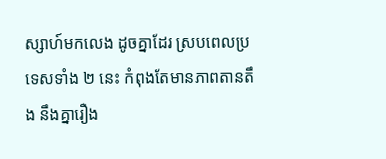ស្សាហ៍មកលេង ដូចគ្នាដែរ ស្របពេលប្រទេសទាំង ២ នេះ កំពុងតែមានភាពតានតឹង នឹងគ្នារឿង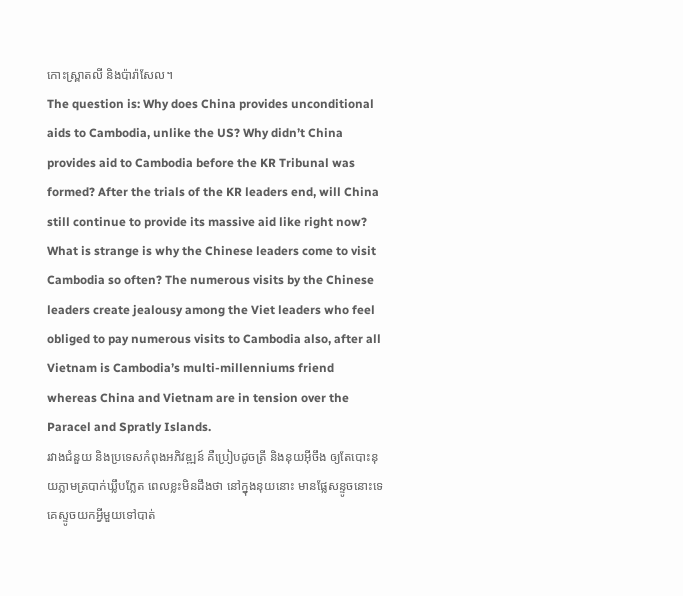កោះស្ព្រាតលី និងប៉ារ៉ាសែល។
The question is: Why does China provides unconditional aids to Cambodia, unlike the US? Why didn’t China provides aid to Cambodia before the KR Tribunal was formed? After the trials of the KR leaders end, will China still continue to provide its massive aid like right now? What is strange is why the Chinese leaders come to visit Cambodia so often? The numerous visits by the Chinese leaders create jealousy among the Viet leaders who feel obliged to pay numerous visits to Cambodia also, after all Vietnam is Cambodia’s multi-millenniums friend whereas China and Vietnam are in tension over the Paracel and Spratly Islands.
រវាងជំនួយ និងប្រទេសកំពុងអភិវឌ្ឍន៍ គឺប្រៀបដូចត្រី និងនុយអ៊ីចឹង ឲ្យតែបោះនុយភ្លាមត្របាក់ឃ្លឹបភ្លែត ពេលខ្លះមិនដឹងថា នៅក្នុងនុយនោះ មានផ្លែសន្ទូចនោះទេ គេស្ទូចយកអ្វីមួយទៅបាត់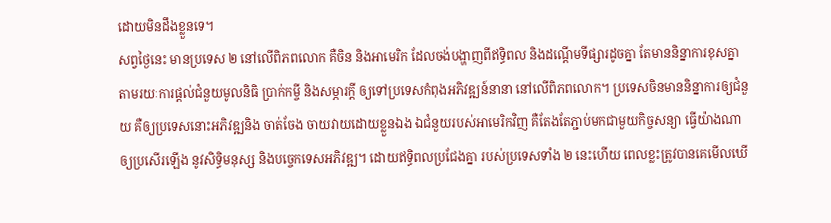ដោយមិនដឹងខ្លួនទេ។
សព្វថ្ងៃនេះ មានប្រទេស ២ នៅលើពិភពលោក គឺចិន និងអាមេរិក ដែលចង់បង្ហាញពីឥទិ្ធពល និងដណ្តើមទីផ្សារដូចគ្នា តែមាននិន្នាការខុសគ្នា តាមរយៈការផ្តល់ជំនួយមូលនិធិ ប្រាក់កម្ចី និងសម្ភារក្តី ឲ្យទៅប្រទេសកំពុងអភិវឌ្ឍន៍នានា នៅលើពិភពលោក។ ប្រទេសចិនមាននិន្នាការឲ្យជំនួយ គឺឲ្យប្រទេសនោះអភិវឌ្ឍនិង ចាត់ចែង ចាយវាយដោយខ្លួនឯង ឯជំនួយរបស់អាមេរិកវិញ គឺតែងតែភ្ជាប់មកជាមួយកិច្ចសន្យា ធ្វើយ៉ាងណាឲ្យប្រសើរឡើង នូវសិទ្ធិមនុស្ស និងបច្ចេកទេសអភិវឌ្ឍ។ ដោយឥទ្ធិពលប្រជែងគ្នា របស់ប្រទេសទាំង ២ នេះហើយ ពេលខ្លះត្រូវបានគេមើលឃើ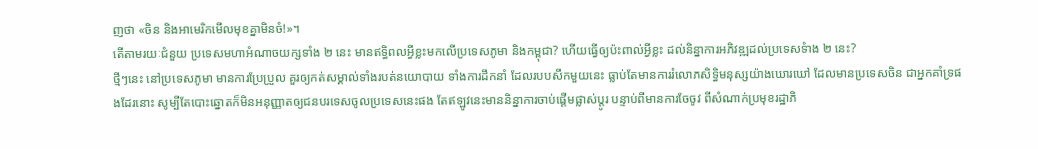ញថា «ចិន និងអាមេរិកមើលមុខគ្នាមិនចំ!»។
តើតាមរយៈជំនួយ ប្រទេសមហាអំណាចយក្សទាំង ២ នេះ មានឥទិ្ធពលអ្វីខ្លះមកលើប្រទេសភូមា និងកម្ពុជា? ហើយធ្វើឲ្យប៉ះពាល់អ្វីខ្លះ ដល់និន្នាការអភិវឌ្ឍដល់ប្រទេសទំាង ២ នេះ?
ថ្មីៗនេះ នៅប្រទេសភូមា មានការប្រែប្រួល គួរឲ្យកត់សម្គាល់ទាំងរបត់នយោបាយ ទាំងការដឹកនាំ ដែលរបបសឹកមួយនេះ ធ្លាប់តែមានការរំលោភសិទ្ធិមនុស្សយ៉ាងឃោរឃៅ ដែលមានប្រទេសចិន ជាអ្នកគាំទ្រផងដែរនោះ សូម្បីតែបោះឆ្នោតក៏មិនអនុញ្ញាតឲ្យជនបរទេសចូលប្រទេសនេះផង តែឥឡូវនេះមាននិន្នាការចាប់ផ្តើមផ្លាស់ប្តូរ បន្ទាប់ពីមានការចែចូវ ពីសំណាក់ប្រមុខរដ្ឋាភិ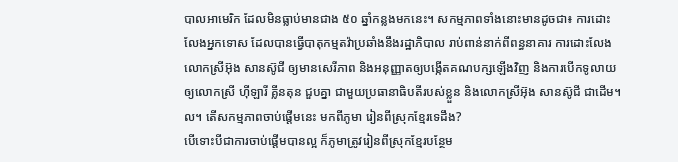បាលអាមេរិក ដែលមិនធ្លាប់មានជាង ៥០ ឆ្នាំកន្លងមកនេះ។ សកម្មភាពទាំងនោះមានដូចជា៖ ការដោះលែងអ្នកទោស ដែលបានធ្វើបាតុកម្មតវ៉ាប្រឆាំងនឹងរដ្ឋាភិបាល រាប់ពាន់នាក់ពីពន្ធនាគារ ការដោះលែងលោកស្រីអ៊ុង សានស៊ូជី ឲ្យមានសេរីភាព និងអនុញ្ញាតឲ្យបង្កើតគណបក្សឡើងវិញ និងការបើកទូលាយ ឲ្យលោកស្រី ហ៊ីឡារី គ្លីនតុន ជួបគ្នា ជាមួយប្រធានាធិបតីរបស់ខ្លួន និងលោកស្រីអ៊ុង សានស៊ូជី ជាដើម។ល។ តើសកម្មភាពចាប់ផ្តើមនេះ មកពីភូមា រៀនពីស្រុកខ្មែរទេដឹង?
បើទោះបីជាការចាប់ផ្តើមបានល្អ ក៏ភូមាត្រូវរៀនពីស្រុកខ្មែរបន្ថែម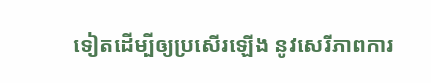ទៀតដើម្បីឲ្យប្រសើរឡើង នូវសេរីភាពការ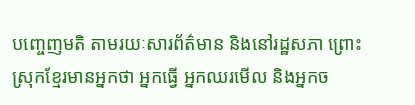បញ្ចេញមតិ តាមរយៈសារព័ត៌មាន និងនៅរដ្ឋសភា ព្រោះ ស្រុកខ្មែរមានអ្នកថា អ្នកធ្វើ អ្នកឈរមើល និងអ្នកច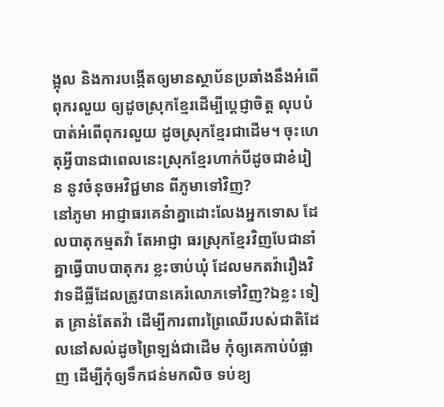ង្អុល និងការបង្កើតឲ្យមានស្ថាប័នប្រឆាំងនឹងអំពើពុករលួយ ឲ្យដូចស្រុកខ្មែរដើម្បីប្តេជ្ញាចិត្ត លុបបំបាត់អំពើពុករលួយ ដូចស្រុកខ្មែរជាដើម។ ចុះហេតុអ្វីបានជាពេលនេះស្រុកខ្មែរហាក់បីដូចជាខំរៀន នូវចំនុចអវិជ្ជមាន ពីភូមាទៅវិញ?
នៅភូមា អាជ្ញាធរគេនំាគ្នាដោះលែងអ្នកទោស ដែលបាតុកម្មតវ៉ា តែអាជ្ញា ធរស្រុកខ្មែរវិញបែជានាំគ្នាធ្វើបាបបាតុករ ខ្លះចាប់ឃុំ ដែលមកតវ៉ារឿងវិវាទដីធ្លីដែលត្រូវបានគេរំលោភទៅវិញ?ឯខ្លះ ទៀត គ្រាន់តែតវ៉ា ដើម្បីការពារព្រៃឈើរបស់ជាតិដែលនៅសល់ដូចព្រៃឡង់ជាដើម កុំឲ្យគេកាប់បំផ្លាញ ដើម្បីកុំឲ្យទឹកជន់មកលិច ទប់ខ្យ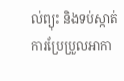ល់ព្យុះ និងទប់ស្កាត់ការប្រែប្រួលអាកា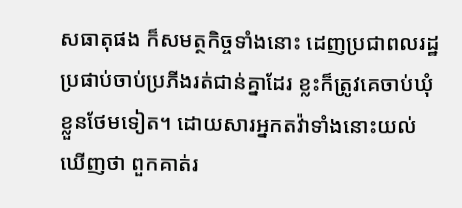សធាតុផង ក៏សមត្ថកិច្ចទាំងនោះ ដេញប្រជាពលរដ្ឋ ប្រផាប់ចាប់ប្រភីងរត់ជាន់គ្នាដែរ ខ្លះក៏ត្រូវគេចាប់ឃុំខ្លួនថែមទៀត។ ដោយសារអ្នកតវ៉ាទាំងនោះយល់ឃើញថា ពួកគាត់រ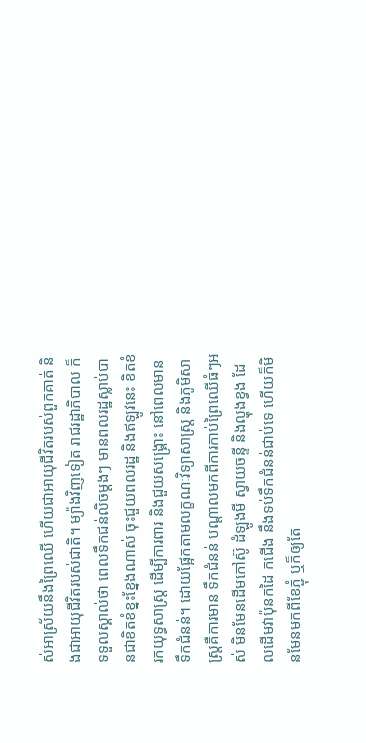ស់អាស្រ័យនឹងព្រៃឈើ ហើយជាអាយុជីវិតរបស់ពួកគាត់ និងជាអាយុជីវិតរបស់ជាតិ។ ម្យ៉ាងវិញទៀត រាជរដ្ឋាភិបាល ក៏ទទួលស្គាល់ថា ពេលទឹកជន់លិចម្តងៗ មានពលរដ្ឋស្លាប់បានជាខិតខំខ្នះខ្នែងណាស់ ចុះជួយពលរដ្ឋ និងឥឡូវនេះ ខិតខំរកយុទ្ធសាស្រ្ត ដើម្បីការពារ និងជួយសង្គ្រោះ នៅពេលមានទឹកជំនន់។ ដោយផ្អែកតាមលក្ខណៈវិទ្យាសាស្រ្ត និងភូមិសាស្រ្តគឺការមាន ទឹកជំនន់ បណ្តាលមកពីការកាប់ព្រៃឈើធំៗអស់ មិនមែនដើមកៅស៊ូ ដំឡូងមី ស្វាយចន្ទី និងល្ហុងខ្វង ដែលដើមវាប៉ុនកដៃ កជើង នឹងទប់ទឹកជំនន់ជាប់ទេ ហើយក៏មិនមែនមកពីខែភ្ជុំ ឬក៏ឲ្យតែ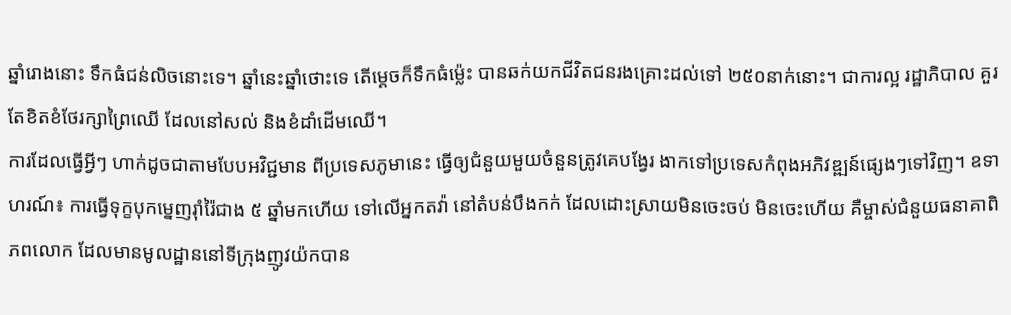ឆ្នាំរោងនោះ ទឹកធំជន់លិចនោះទេ។ ឆ្នាំនេះឆ្នាំថោះទេ តើម្តេចក៏ទឹកធំម្ល៉េះ បានឆក់យកជីវិតជនរងគ្រោះដល់ទៅ ២៥០នាក់នោះ។ ជាការល្អ រដ្ឋាភិបាល គួរតែខិតខំថែរក្សាព្រៃឈើ ដែលនៅសល់ និងខំដាំដើមឈើ។
ការដែលធ្វើអ្វីៗ ហាក់ដូចជាតាមបែបអវិជ្ជមាន ពីប្រទេសភូមានេះ ធ្វើឲ្យជំនួយមួយចំនួនត្រូវគេបង្វែរ ងាកទៅប្រទេសកំពុងអភិវឌ្ឍន៍ផ្សេងៗទៅវិញ។ ឧទាហរណ៍៖ ការធ្វើទុក្ខបុកម្នេញរ៉ាំរ៉ៃជាង ៥ ឆ្នាំមកហើយ ទៅលើអ្នកតវ៉ា នៅតំបន់បឹងកក់ ដែលដោះស្រាយមិនចេះចប់ មិនចេះហើយ គឺម្ចាស់ជំនួយធនាគាពិភពលោក ដែលមានមូលដ្ឋាននៅទីក្រុងញូវយ៉កបាន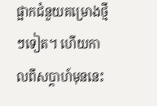ផ្អាកជំនួយគម្រោងថ្មីៗទៀត។ ហើយកាលពីសប្តាហ៍មុននេះ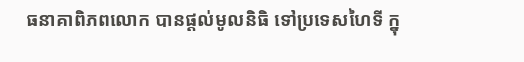ធនាគាពិភពលោក បានផ្តល់មូលនិធិ ទៅប្រទេសហៃទី ក្នុ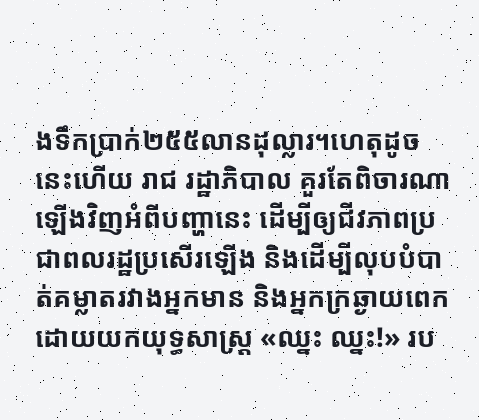ងទឹកប្រាក់២៥៥លានដុល្លារ។ហេតុដូចនេះហើយ រាជ រដ្ឋាភិបាល គួរតែពិចារណាឡើងវិញអំពីបញ្ហានេះ ដើម្បីឲ្យជីវភាពប្រជាពលរដ្ឋប្រសើរឡើង និងដើម្បីលុបបំបាត់គម្លាតរវាងអ្នកមាន និងអ្នកក្រឆ្ងាយពេក ដោយយកយុទ្ធសាស្រ្ត «ឈ្នះ ឈ្នះ!» រប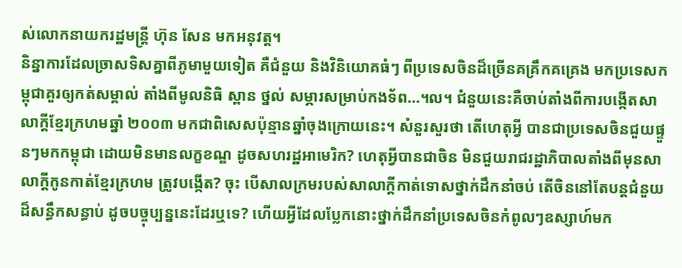ស់លោកនាយករដ្ឋមន្ត្រី ហ៊ុន សែន មកអនុវត្ត។
និន្នាការដែលច្រាសទិសគ្នាពីភូមាមួយទៀត គឺជំនួយ និងវិនិយោគធំៗ ពីប្រទេសចិនដ៏ច្រើនគគ្រឹកគគ្រេង មកប្រទេសកម្ពុជាគួរឲ្យកត់សម្គាល់ តាំងពីមូលនិធិ ស្ពាន ថ្នល់ សម្ភារសម្រាប់កងទ័ព…។ល។ ជំនួយនេះគឺចាប់តាំងពីការបង្កើតសាលាក្តីខ្មែរក្រហមឆ្នាំ ២០០៣ មកជាពិសេសប៉ុន្មានឆ្នាំចុងក្រោយនេះ។ សំនួរសួរថា តើហេតុអ្វី បានជាប្រទេសចិនជួយផ្ទួនៗមកកម្ពុជា ដោយមិនមានលក្ខខណ្ឌ ដូចសហរដ្ឋអាមេរិក? ហេតុអ្វីបានជាចិន មិនជួយរាជរដ្ឋាភិបាលតាំងពីមុនសាលាក្តីកូនកាត់ខ្មែរក្រហម ត្រូវបង្កើត? ចុះ បើសាលក្រមរបស់សាលាក្តីកាត់ទោសថ្នាក់ដឹកនាំចប់ តើចិននៅតែបន្តជំនួយដ៏សន្ធឹកសន្ធាប់ ដូចបច្ចុប្បន្ននេះដែរឬទេ? ហើយអ្វីដែលប្លែកនោះថ្នាក់ដឹកនាំប្រទេសចិនកំពូលៗឧស្សាហ៍មក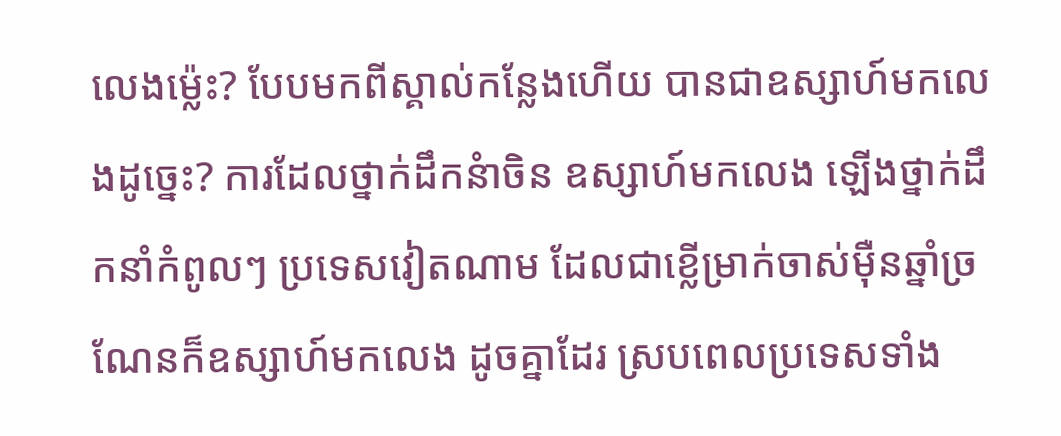លេងម្ល៉េះ? បែបមកពីស្គាល់កន្លែងហើយ បានជាឧស្សាហ៍មកលេងដូច្នេះ? ការដែលថ្នាក់ដឹកនំាចិន ឧស្សាហ៍មកលេង ឡើងថ្នាក់ដឹកនាំកំពូលៗ ប្រទេសវៀតណាម ដែលជាខ្លើម្រាក់ចាស់ម៉ឺនឆ្នាំច្រណែនក៏ឧស្សាហ៍មកលេង ដូចគ្នាដែរ ស្របពេលប្រទេសទាំង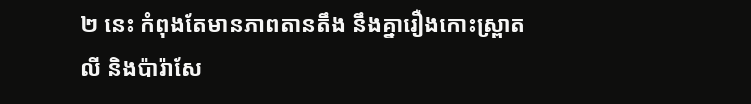២ នេះ កំពុងតែមានភាពតានតឹង នឹងគ្នារឿងកោះស្ព្រាតលី និងប៉ារ៉ាសែ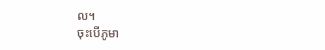ល។
ចុះបើភូមា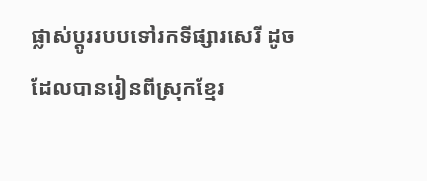ផ្លាស់ប្តូររបបទៅរកទីផ្សារសេរី ដូចដែលបានរៀនពីស្រុកខ្មែរ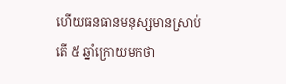ហើយធនធានមនុស្សមានស្រាប់ តើ ៥ ឆ្នាំក្រោយមកថា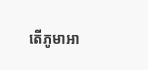តើភូមាអា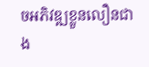ចអភិវឌ្ឍខ្លួនលឿនជាង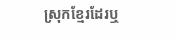ស្រុកខ្មែរដែរឬ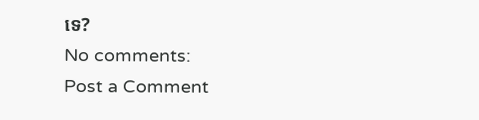ទេ?
No comments:
Post a Comment